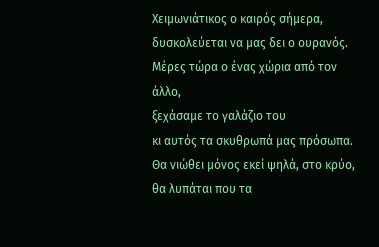Χειμωνιάτικος ο καιρός σήμερα,
δυσκολεύεται να μας δει ο ουρανός.
Μέρες τώρα ο ένας χώρια από τον άλλο,
ξεχάσαμε το γαλάζιο του
κι αυτός τα σκυθρωπά μας πρόσωπα.
Θα νιώθει μόνος εκεί ψηλά, στο κρύο,
θα λυπάται που τα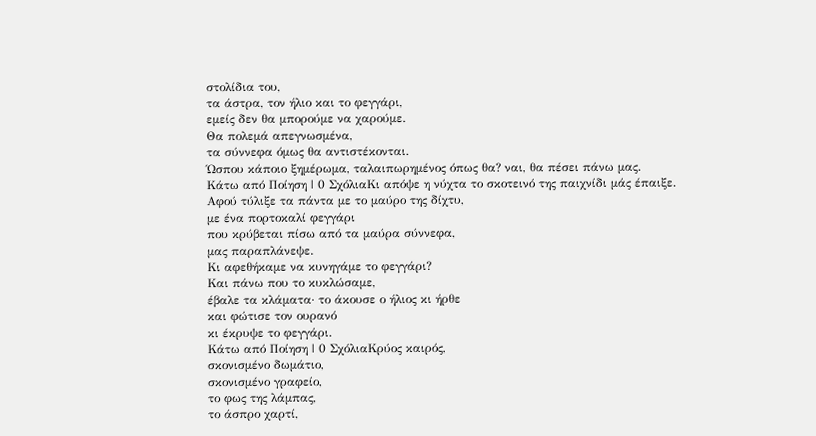στολίδια του,
τα άστρα, τον ήλιο και το φεγγάρι,
εμείς δεν θα μπορούμε να χαρούμε.
Θα πολεμά απεγνωσμένα,
τα σύννεφα όμως θα αντιστέκονται.
Ώσπου κάποιο ξημέρωμα, ταλαιπωρημένος όπως θα? ναι, θα πέσει πάνω μας.
Κάτω από Ποίηση | 0 ΣχόλιαΚι απόψε η νύχτα το σκοτεινό της παιχνίδι μάς έπαιξε.
Αφού τύλιξε τα πάντα με το μαύρο της δίχτυ,
με ένα πορτοκαλί φεγγάρι
που κρύβεται πίσω από τα μαύρα σύννεφα,
μας παραπλάνεψε.
Κι αφεθήκαμε να κυνηγάμε το φεγγάρι?
Και πάνω που το κυκλώσαμε,
έβαλε τα κλάματα· το άκουσε ο ήλιος κι ήρθε
και φώτισε τον ουρανό
κι έκρυψε το φεγγάρι.
Κάτω από Ποίηση | 0 ΣχόλιαΚρύος καιρός,
σκονισμένο δωμάτιο,
σκονισμένο γραφείο,
το φως της λάμπας,
το άσπρο χαρτί,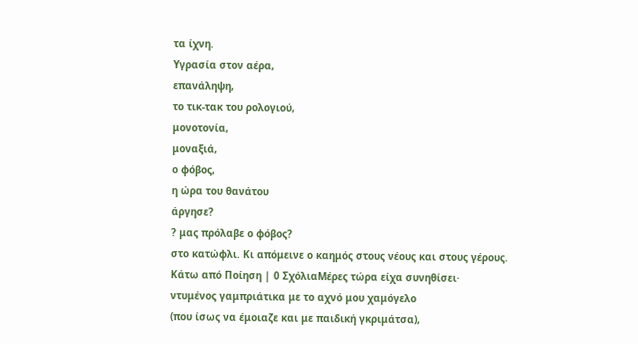τα ίχνη.
Υγρασία στον αέρα,
επανάληψη,
το τικ-τακ του ρολογιού,
μονοτονία,
μοναξιά,
ο φόβος,
η ώρα του θανάτου
άργησε?
? μας πρόλαβε ο φόβος?
στο κατώφλι. Κι απόμεινε ο καημός στους νέους και στους γέρους.
Κάτω από Ποίηση | 0 ΣχόλιαΜέρες τώρα είχα συνηθίσει·
ντυμένος γαμπριάτικα με το αχνό μου χαμόγελο
(που ίσως να έμοιαζε και με παιδική γκριμάτσα),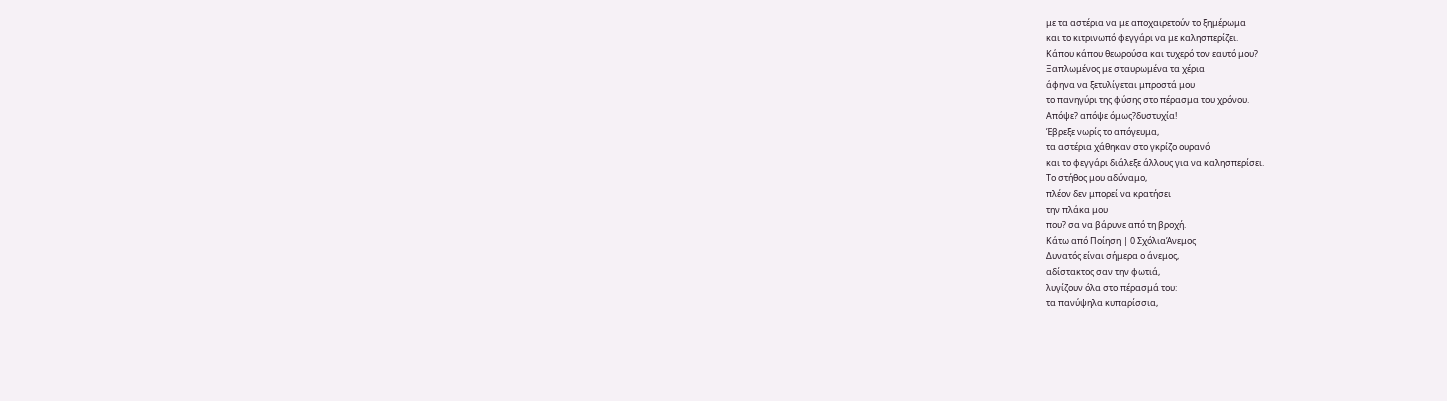με τα αστέρια να με αποχαιρετούν το ξημέρωμα
και το κιτρινωπό φεγγάρι να με καλησπερίζει.
Κάπου κάπου θεωρούσα και τυχερό τον εαυτό μου?
Ξαπλωμένος με σταυρωμένα τα χέρια
άφηνα να ξετυλίγεται μπροστά μου
το πανηγύρι της φύσης στο πέρασμα του χρόνου.
Απόψε? απόψε όμως?δυστυχία!
Έβρεξε νωρίς το απόγευμα,
τα αστέρια χάθηκαν στο γκρίζο ουρανό
και το φεγγάρι διάλεξε άλλους για να καλησπερίσει.
Το στήθος μου αδύναμο,
πλέον δεν μπορεί να κρατήσει
την πλάκα μου
που? σα να βάρυνε από τη βροχή.
Κάτω από Ποίηση | 0 ΣχόλιαΆνεμος
Δυνατός είναι σήμερα ο άνεμος,
αδίστακτος σαν την φωτιά,
λυγίζουν όλα στο πέρασμά του:
τα πανύψηλα κυπαρίσσια,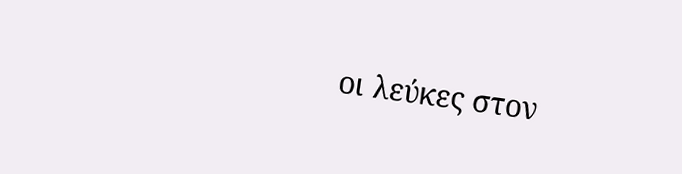οι λεύκες στον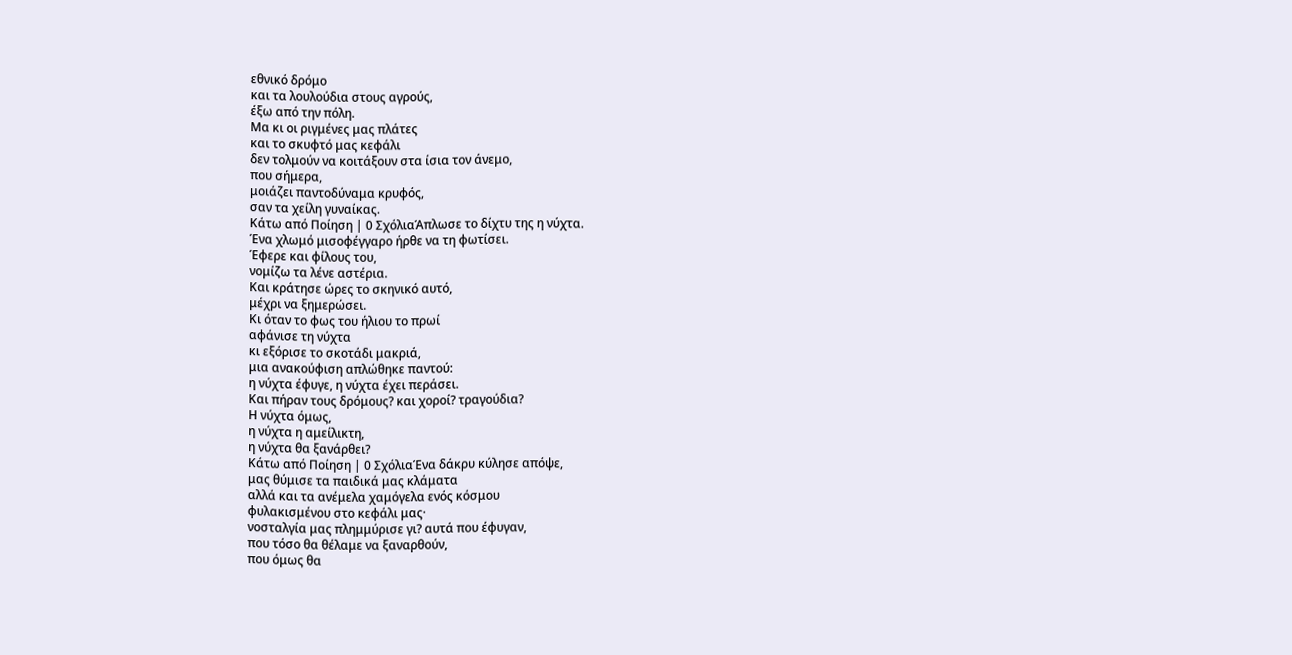εθνικό δρόμο
και τα λουλούδια στους αγρούς,
έξω από την πόλη.
Μα κι οι ριγμένες μας πλάτες
και το σκυφτό μας κεφάλι
δεν τολμούν να κοιτάξουν στα ίσια τον άνεμο,
που σήμερα,
μοιάζει παντοδύναμα κρυφός,
σαν τα χείλη γυναίκας.
Κάτω από Ποίηση | 0 ΣχόλιαΆπλωσε το δίχτυ της η νύχτα.
Ένα χλωμό μισοφέγγαρο ήρθε να τη φωτίσει.
Έφερε και φίλους του,
νομίζω τα λένε αστέρια.
Και κράτησε ώρες το σκηνικό αυτό,
μέχρι να ξημερώσει.
Κι όταν το φως του ήλιου το πρωί
αφάνισε τη νύχτα
κι εξόρισε το σκοτάδι μακριά,
μια ανακούφιση απλώθηκε παντού:
η νύχτα έφυγε, η νύχτα έχει περάσει.
Και πήραν τους δρόμους? και χοροί? τραγούδια?
Η νύχτα όμως,
η νύχτα η αμείλικτη,
η νύχτα θα ξανάρθει?
Κάτω από Ποίηση | 0 ΣχόλιαΈνα δάκρυ κύλησε απόψε,
μας θύμισε τα παιδικά μας κλάματα
αλλά και τα ανέμελα χαμόγελα ενός κόσμου
φυλακισμένου στο κεφάλι μας·
νοσταλγία μας πλημμύρισε γι? αυτά που έφυγαν,
που τόσο θα θέλαμε να ξαναρθούν,
που όμως θα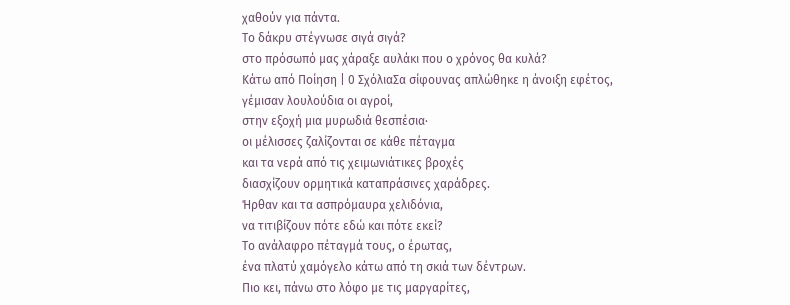χαθούν για πάντα.
Το δάκρυ στέγνωσε σιγά σιγά?
στο πρόσωπό μας χάραξε αυλάκι που ο χρόνος θα κυλά?
Κάτω από Ποίηση | 0 ΣχόλιαΣα σίφουνας απλώθηκε η άνοιξη εφέτος,
γέμισαν λουλούδια οι αγροί,
στην εξοχή μια μυρωδιά θεσπέσια·
οι μέλισσες ζαλίζονται σε κάθε πέταγμα
και τα νερά από τις χειμωνιάτικες βροχές
διασχίζουν ορμητικά καταπράσινες χαράδρες.
Ήρθαν και τα ασπρόμαυρα χελιδόνια,
να τιτιβίζουν πότε εδώ και πότε εκεί?
Το ανάλαφρο πέταγμά τους, ο έρωτας,
ένα πλατύ χαμόγελο κάτω από τη σκιά των δέντρων.
Πιο κει, πάνω στο λόφο με τις μαργαρίτες,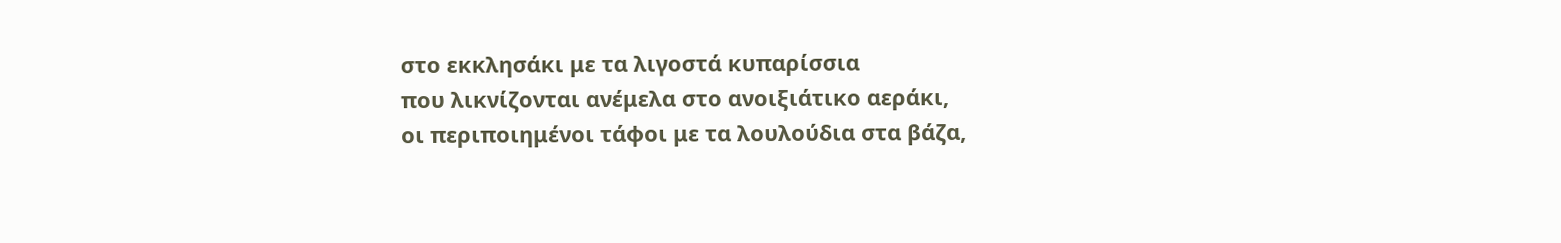στο εκκλησάκι με τα λιγοστά κυπαρίσσια
που λικνίζονται ανέμελα στο ανοιξιάτικο αεράκι,
οι περιποιημένοι τάφοι με τα λουλούδια στα βάζα,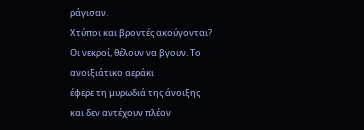ράγισαν.
Χτύποι και βροντές ακούγονται?
Οι νεκροί, θέλουν να βγουν. Το ανοιξιάτικο αεράκι
έφερε τη μυρωδιά της άνοιξης
και δεν αντέχουν πλέον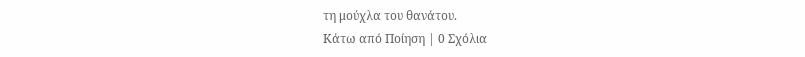τη μούχλα του θανάτου.
Κάτω από Ποίηση | 0 Σχόλια